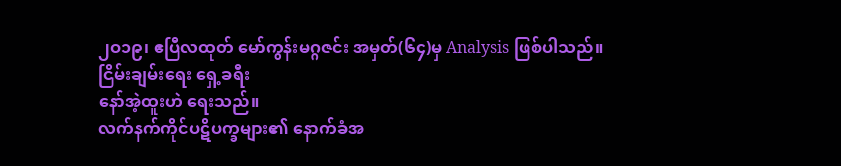၂ဝ၁၉၊ ဧပြီလထုတ် မော်ကွန်းမဂ္ဂဇင်း အမှတ်(၆၄)မှ Analysis ဖြစ်ပါသည်။
ငြိမ်းချမ်းရေး ရှေ့ခရီး
နော်အဲ့ထူးဟဲ ရေးသည်။
လက်နက်ကိုင်ပဋိပက္ခများ၏ နောက်ခံအ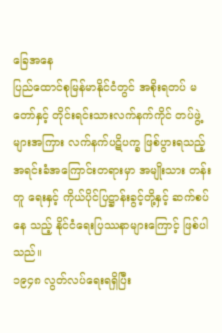ခြေအနေ
ပြည်ထောင်စုမြန်မာနိုင်ငံတွင် အစိုးရတပ် မတော်နှင့် တိုင်းရင်းသားလက်နက်ကိုင် တပ်ဖွဲ့ များအကြား လက်နက်ပဋိပက္ခ ဖြစ်ပွားရသည့် အရင်းခံအကြောင်းတရားမှာ အမျိုးသား တန်းတူ ရေးနှင့် ကိုယ်ပိုင်ပြဋ္ဌာန်းခွင့်တို့နှင့် ဆက်စပ်နေ သည့် နိုင်ငံရေးပြဿနာများကြောင့် ဖြစ်ပါသည်။
၁၉၄၈ လွတ်လပ်ရေးရရှိပြီး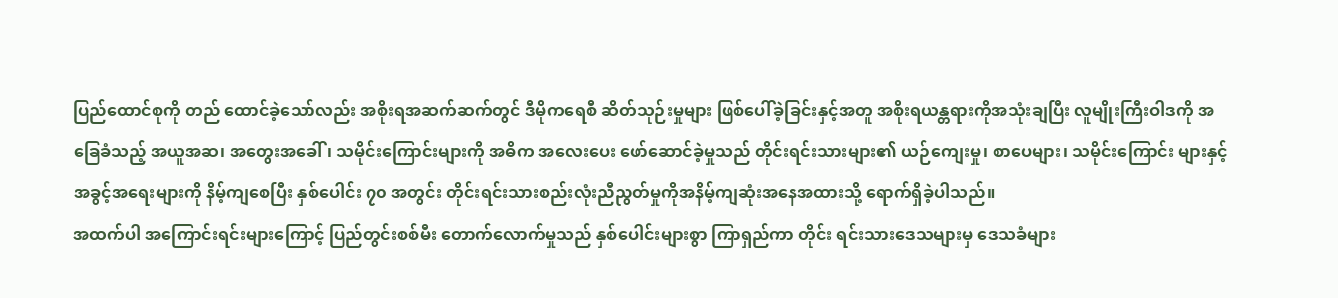ပြည်ထောင်စုကို တည် ထောင်ခဲ့သော်လည်း အစိုးရအဆက်ဆက်တွင် ဒီမိုကရေစီ ဆိတ်သုဉ်းမှုများ ဖြစ်ပေါ်ခဲ့ခြင်းနှင့်အတူ အစိုးရယန္တရားကိုအသုံးချပြီး လူမျိုးကြီးဝါဒကို အခြေခံသည့် အယူအဆ၊ အတွေးအခေါ်၊ သမိုင်းကြောင်းများကို အဓိက အလေးပေး ဖော်ဆောင်ခဲ့မှုသည် တိုင်းရင်းသားများ၏ ယဉ်ကျေးမှု၊ စာပေများ၊ သမိုင်းကြောင်း များနှင့် အခွင့်အရေးများကို နိမ့်ကျစေပြီး နှစ်ပေါင်း ၇၀ အတွင်း တိုင်းရင်းသားစည်းလုံးညီညွတ်မှုကိုအနိမ့်ကျဆုံးအနေအထားသို့ ရောက်ရှိခဲ့ပါသည်။
အထက်ပါ အကြောင်းရင်းများကြောင့် ပြည်တွင်းစစ်မီး တောက်လောက်မှုသည် နှစ်ပေါင်းများစွာ ကြာရှည်ကာ တိုင်း ရင်းသားဒေသများမှ ဒေသခံများ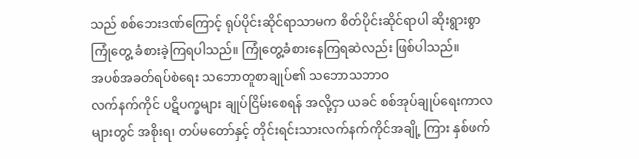သည် စစ်ဘေးဒဏ်ကြောင့် ရုပ်ပိုင်းဆိုင်ရာသာမက စိတ်ပိုင်းဆိုင်ရာပါ ဆိုးရွားစွာ ကြုံတွေ့ ခံစားခဲ့ကြရပါသည်။ ကြုံတွေ့ခံစားနေကြရဆဲလည်း ဖြစ်ပါသည်။
အပစ်အခတ်ရပ်စဲရေး သဘောတူစာချုပ်၏ သဘောသဘာဝ
လက်နက်ကိုင် ပဋိပက္ခများ ချုပ်ငြိမ်းစေရန် အလို့ငှာ ယခင် စစ်အုပ်ချုပ်ရေးကာလများတွင် အစိုးရ၊ တပ်မတော်နှင့် တိုင်းရင်းသားလက်နက်ကိုင်အချို့ ကြား နှစ်ဖက်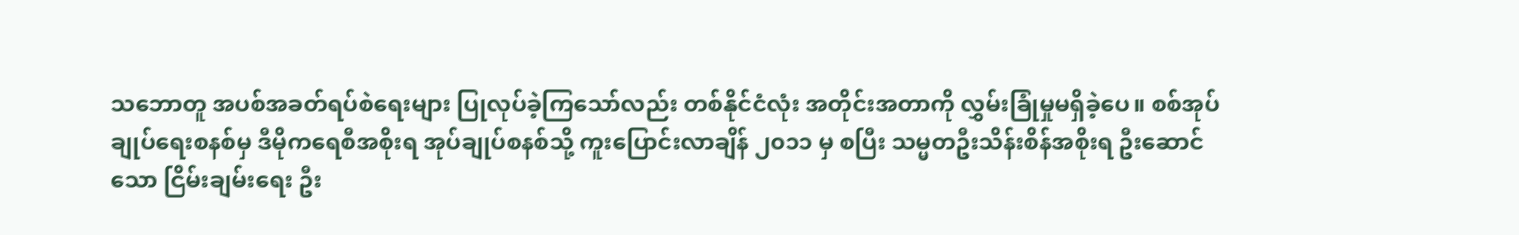သဘောတူ အပစ်အခတ်ရပ်စဲရေးများ ပြုလုပ်ခဲ့ကြသော်လည်း တစ်နိုင်ငံလုံး အတိုင်းအတာကို လွှမ်းခြုံမှုမရှိခဲ့ပေ။ စစ်အုပ်ချုပ်ရေးစနစ်မှ ဒီမိုကရေစီအစိုးရ အုပ်ချုပ်စနစ်သို့ ကူးပြောင်းလာချိန် ၂၀၁၁ မှ စပြီး သမ္မတဦးသိန်းစိန်အစိုးရ ဦးဆောင်သော ငြိမ်းချမ်းရေး ဦး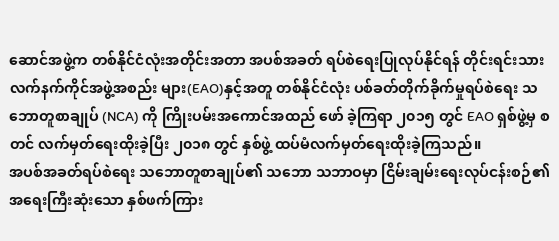ဆောင်အဖွဲ့က တစ်နိုင်ငံလုံးအတိုင်းအတာ အပစ်အခတ် ရပ်စဲရေးပြုလုပ်နိုင်ရန် တိုင်းရင်းသား လက်နက်ကိုင်အဖွဲ့အစည်း များ(EAO)နှင့်အတူ တစ်နိုင်ငံလုံး ပစ်ခတ်တိုက်ခိုက်မှုရပ်စဲရေး သဘောတူစာချုပ် (NCA) ကို ကြိုးပမ်းအကောင်အထည် ဖော် ခဲ့ကြရာ ၂၀၁၅ တွင် EAO ရှစ်ဖွဲ့မှ စတင် လက်မှတ်ရေးထိုးခဲ့ပြီး ၂၀၁၈ တွင် နှစ်ဖွဲ့ ထပ်မံလက်မှတ်ရေးထိုးခဲ့ကြသည်။
အပစ်အခတ်ရပ်စဲရေး သဘောတူစာချုပ်၏ သဘော သဘာဝမှာ ငြိမ်းချမ်းရေးလုပ်ငန်းစဉ်၏ အရေးကြီးဆုံးသော နှစ်ဖက်ကြား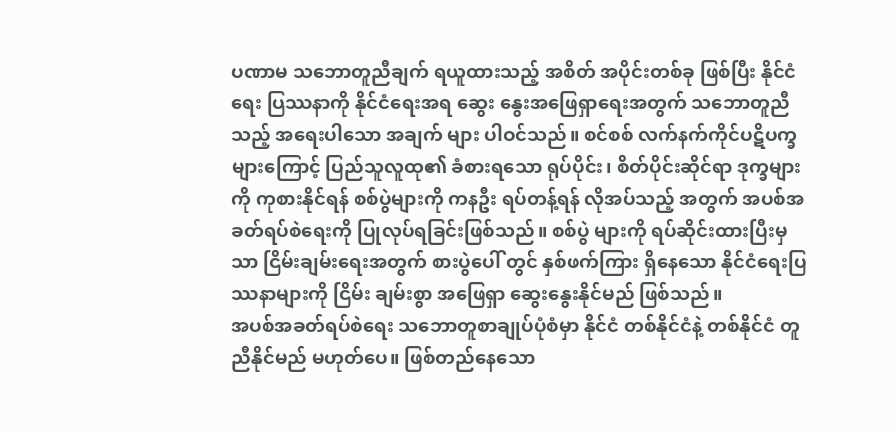ပဏာမ သဘောတူညီချက် ရယူထားသည့် အစိတ် အပိုင်းတစ်ခု ဖြစ်ပြီး နိုင်ငံရေး ပြဿနာကို နိုင်ငံရေးအရ ဆွေး နွေးအဖြေရှာရေးအတွက် သဘောတူညီသည့် အရေးပါသော အချက် များ ပါဝင်သည်။ စင်စစ် လက်နက်ကိုင်ပဋိပက္ခများကြောင့် ပြည်သူလူထု၏ ခံစားရသော ရုပ်ပိုင်း၊ စိတ်ပိုင်းဆိုင်ရာ ဒုက္ခများ ကို ကုစားနိုင်ရန် စစ်ပွဲများကို ကနဦး ရပ်တန့်ရန် လိုအပ်သည့် အတွက် အပစ်အခတ်ရပ်စဲရေးကို ပြုလုပ်ရခြင်းဖြစ်သည်။ စစ်ပွဲ များကို ရပ်ဆိုင်းထားပြီးမှသာ ငြိမ်းချမ်းရေးအတွက် စားပွဲပေါ် တွင် နှစ်ဖက်ကြား ရှိနေသော နိုင်ငံရေးပြဿနာများကို ငြိမ်း ချမ်းစွာ အဖြေရှာ ဆွေးနွေးနိုင်မည် ဖြစ်သည်။
အပစ်အခတ်ရပ်စဲရေး သဘောတူစာချုပ်ပုံစံမှာ နိုင်ငံ တစ်နိုင်ငံနဲ့ တစ်နိုင်ငံ တူညီနိုင်မည် မဟုတ်ပေ။ ဖြစ်တည်နေသော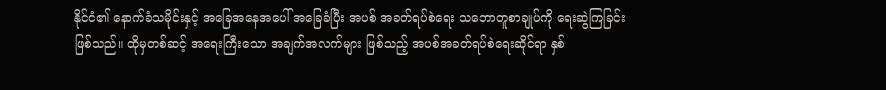နိုင်ငံ၏ နောက်ခံသမိုင်းနှင့် အခြေအနေအပေါ် အခြေခံပြီး အပစ် အခတ်ရပ်စဲရေး သဘောတူစာချုပ်ကို ရေးဆွဲကြခြင်းဖြစ်သည်။ ထိုမှတစ်ဆင့် အရေးကြီးသော အချက်အလက်များ ဖြစ်သည့် အပစ်အခတ်ရပ်စဲရေးဆိုင်ရာ နှစ်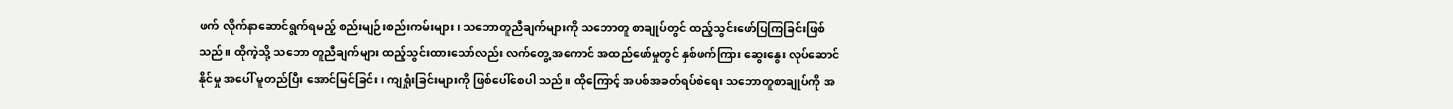ဖက် လိုက်နာဆောင်ရွက်ရမည့် စည်းမျဉ်းစည်းကမ်းများ၊ သဘောတူညီချက်များကို သဘောတူ စာချုပ်တွင် ထည့်သွင်းဖော်ပြကြခြင်းဖြစ်သည်။ ထိုကဲ့သို့ သဘော တူညီချက်များ ထည့်သွင်းထားသော်လည်း လက်တွေ့ အကောင် အထည်ဖော်မှုတွင် နှစ်ဖက်ကြား ဆွေးနွေး လုပ်ဆောင်နိုင်မှု အပေါ် မူတည်ပြီး အောင်မြင်ခြင်း၊ ကျရှုံးခြင်းများကို ဖြစ်ပေါ်စေပါ သည်။ ထိုကြောင့် အပစ်အခတ်ရပ်စဲရေး သဘောတူစာချုပ်ကို အ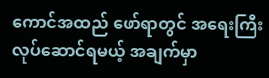ကောင်အထည် ဖော်ရာတွင် အရေးကြီး လုပ်ဆောင်ရမယ့် အချက်မှာ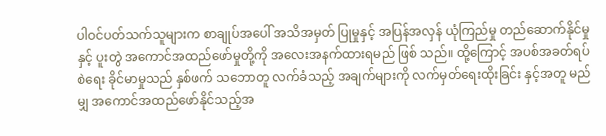ပါဝင်ပတ်သက်သူများက စာချုပ်အပေါ် အသိအမှတ် ပြုမှုနှင့် အပြန်အလှန် ယုံကြည်မှု တည်ဆောက်နိုင်မှုနှင့် ပူးတွဲ အကောင်အထည်ဖော်မှုတို့ကို အလေးအနက်ထားရမည် ဖြစ် သည်။ ထို့ကြောင့် အပစ်အခတ်ရပ်စဲရေး ခိုင်မာမှုသည် နှစ်ဖက် သဘောတူ လက်ခံသည့် အချက်များကို လက်မှတ်ရေးထိုးခြင်း နှင့်အတူ မည်မျှ အကောင်အထည်ဖော်နိုင်သည့်အ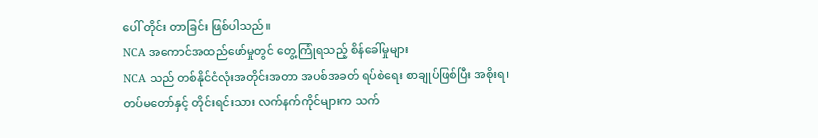ပေါ် တိုင်း တာခြင်း ဖြစ်ပါသည်။
NCA အကောင်အထည်ဖော်မှုတွင် တွေ့ကြုံရသည့် စိန်ခေါ်မှုများ
NCA သည် တစ်နိုင်ငံလုံးအတိုင်းအတာ အပစ်အခတ် ရပ်စဲရေး စာချုပ်ဖြစ်ပြီး အစိုးရ၊ တပ်မတော်နှင့် တိုင်းရင်းသား လက်နက်ကိုင်များက သက်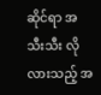ဆိုင်ရာ အသီးသီး လိုလားသည့် အ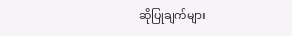ဆိုပြုချက်များ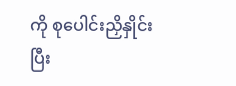ကို စုပေါင်းညှိနှိုင်းပြီး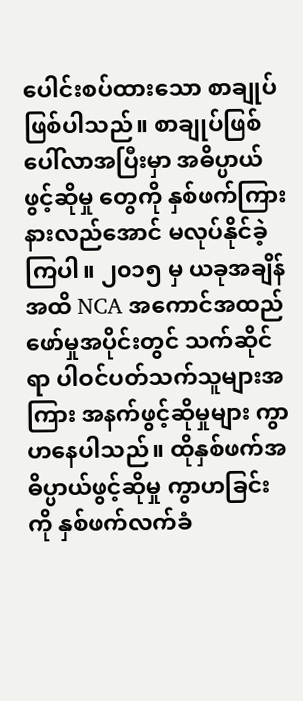ပေါင်းစပ်ထားသော စာချုပ်ဖြစ်ပါသည်။ စာချုပ်ဖြစ်ပေါ်လာအပြီးမှာ အဓိပ္ပာယ်ဖွင့်ဆိုမှု တွေကို နှစ်ဖက်ကြား နားလည်အောင် မလုပ်နိုင်ခဲ့ကြပါ။ ၂၀၁၅ မှ ယခုအချိန်အထိ NCA အကောင်အထည်ဖော်မှုအပိုင်းတွင် သက်ဆိုင်ရာ ပါဝင်ပတ်သက်သူများအကြား အနက်ဖွင့်ဆိုမှုများ ကွာဟနေပါသည်။ ထိုနှစ်ဖက်အဓိပ္ပာယ်ဖွင့်ဆိုမှု ကွာဟခြင်းကို နှစ်ဖက်လက်ခံ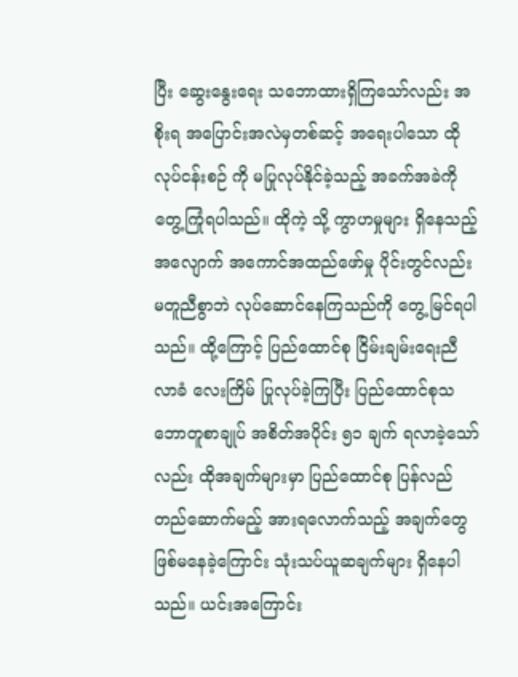ပြီး ဆွေးနွေးရေး သဘောထားရှိကြသော်လည်း အစိုးရ အပြောင်းအလဲမှတစ်ဆင့် အရေးပါသော ထိုလုပ်ငန်းစဉ် ကို မပြုလုပ်နိုင်ခဲ့သည့် အခက်အခဲကို တွေ့ကြုံရပါသည်။ ထိုကဲ့ သို့ ကွာဟမှုများ ရှိနေသည့်အလျောက် အကောင်အထည်ဖော်မှု ပိုင်းတွင်လည်း မတူညီစွာဘဲ လုပ်ဆောင်နေကြသည်ကို တွေ့ မြင်ရပါသည်။ ထို့ကြောင့် ပြည်ထောင်စု ငြိမ်းချမ်းရေးညီလာခံ လေးကြိမ် ပြုလုပ်ခဲ့ကြပြီး ပြည်ထောင်စုသဘောတူစာချုပ် အစိတ်အပိုင်း ၅၁ ချက် ရလာခဲ့သော်လည်း ထိုအချက်များမှာ ပြည်ထောင်စု ပြန်လည် တည်ဆောက်မည့် အားရလောက်သည့် အချက်တွေ ဖြစ်မနေခဲ့ကြောင်း သုံးသပ်ယူဆချက်များ ရှိနေပါ သည်။ ယင်းအကြောင်း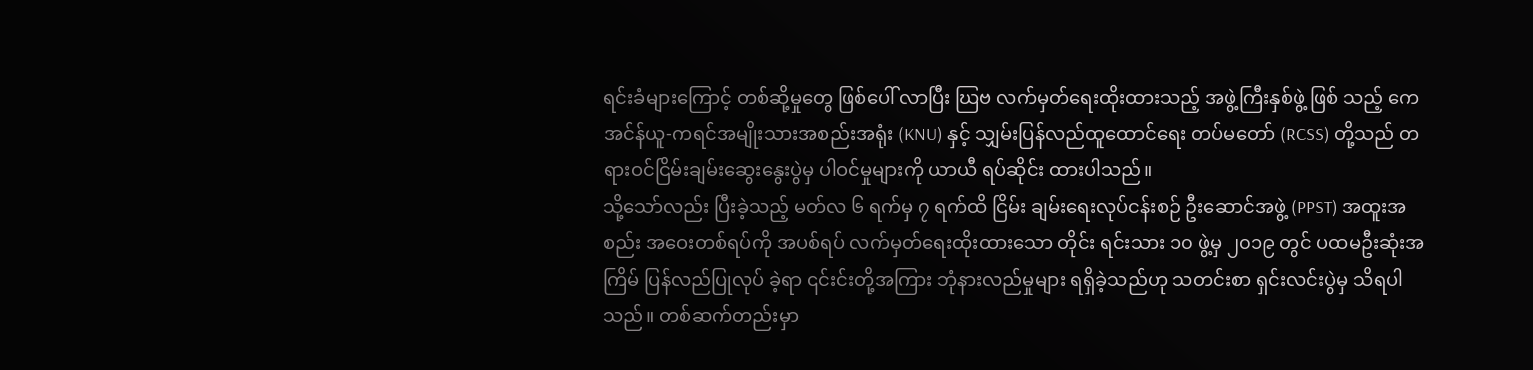ရင်းခံများကြောင့် တစ်ဆို့မှုတွေ ဖြစ်ပေါ် လာပြီး ဃြဗ လက်မှတ်ရေးထိုးထားသည့် အဖွဲ့ကြီးနှစ်ဖွဲ့ ဖြစ် သည့် ကေအင်န်ယူ-ကရင်အမျိုးသားအစည်းအရုံး (KNU) နှင့် သျှမ်းပြန်လည်ထူထောင်ရေး တပ်မတော် (RCSS) တို့သည် တရားဝင်ငြိမ်းချမ်းဆွေးနွေးပွဲမှ ပါဝင်မှုများကို ယာယီ ရပ်ဆိုင်း ထားပါသည်။
သို့သော်လည်း ပြီးခဲ့သည့် မတ်လ ၆ ရက်မှ ၇ ရက်ထိ ငြိမ်း ချမ်းရေးလုပ်ငန်းစဉ် ဦးဆောင်အဖွဲ့ (PPST) အထူးအစည်း အဝေးတစ်ရပ်ကို အပစ်ရပ် လက်မှတ်ရေးထိုးထားသော တိုင်း ရင်းသား ၁၀ ဖွဲ့မှ ၂၀၁၉ တွင် ပထမဦးဆုံးအကြိမ် ပြန်လည်ပြုလုပ် ခဲ့ရာ ၎င်းင်းတို့အကြား ဘုံနားလည်မှုများ ရရှိခဲ့သည်ဟု သတင်းစာ ရှင်းလင်းပွဲမှ သိရပါသည်။ တစ်ဆက်တည်းမှာ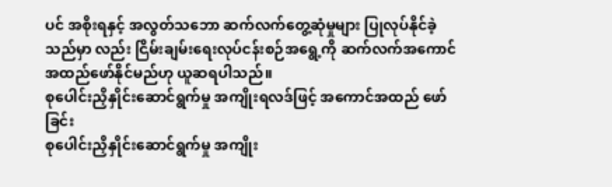ပင် အစိုးရနှင့် အလွတ်သဘော ဆက်လက်တွေ့ဆုံမှုများ ပြုလုပ်နိုင်ခဲ့သည်မှာ လည်း ငြိမ်းချမ်းရေးလုပ်ငန်းစဉ်အရွေ့ကို ဆက်လက်အကောင် အထည်ဖော်နိုင်မည်ဟု ယူဆရပါသည်။
စုပေါင်းညှိနှိုင်းဆောင်ရွက်မှု အကျိုးရလဒ်ဖြင့် အကောင်အထည် ဖော်ခြင်း
စုပေါင်းညှိနှိုင်းဆောင်ရွက်မှု အကျိုး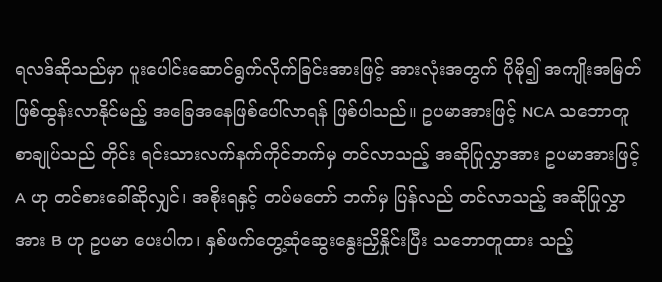ရလဒ်ဆိုသည်မှာ ပူးပေါင်းဆောင်ရွက်လိုက်ခြင်းအားဖြင့် အားလုံးအတွက် ပိုမို၍ အကျိုးအမြတ် ဖြစ်ထွန်းလာနိုင်မည့် အခြေအနေဖြစ်ပေါ်လာရန် ဖြစ်ပါသည်။ ဥပမာအားဖြင့် NCA သဘောတူစာချုပ်သည် တိုင်း ရင်းသားလက်နက်ကိုင်ဘက်မှ တင်လာသည့် အဆိုပြုလွှာအား ဥပမာအားဖြင့် A ဟု တင်စားခေါ်ဆိုလျှင်၊ အစိုးရနှင့် တပ်မတော် ဘက်မှ ပြန်လည် တင်လာသည့် အဆိုပြုလွှာအား B ဟု ဥပမာ ပေးပါက၊ နှစ်ဖက်တွေ့ဆုံဆွေးနွေးညှိနှိုင်းပြီး သဘောတူထား သည့်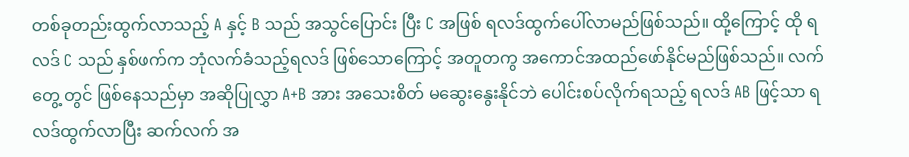တစ်ခုတည်းထွက်လာသည့် A နှင့် B သည် အသွင်ပြောင်း ပြီး C အဖြစ် ရလဒ်ထွက်ပေါ်လာမည်ဖြစ်သည်။ ထို့ကြောင့် ထို ရလဒ် C သည် နှစ်ဖက်က ဘုံလက်ခံသည့်ရလဒ် ဖြစ်သောကြောင့် အတူတကွ အကောင်အထည်ဖော်နိုင်မည်ဖြစ်သည်။ လက်တွေ့ တွင် ဖြစ်နေသည်မှာ အဆိုပြုလွှာ A+B အား အသေးစိတ် မဆွေးနွေးနိုင်ဘဲ ပေါင်းစပ်လိုက်ရသည့် ရလဒ် AB ဖြင့်သာ ရလဒ်ထွက်လာပြီး ဆက်လက် အ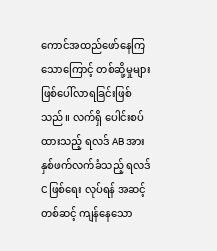ကောင်အထည်ဖော်နေကြ သောကြောင့် တစ်ဆို့မှုများ ဖြစ်ပေါ်လာရခြင်းဖြစ်သည်။ လက်ရှိ ပေါင်းစပ်ထားသည့် ရလဒ် AB အား နှစ်ဖက်လက်ခံသည့် ရလဒ် C ဖြစ်ရေး လုပ်ရန် အဆင့်တစ်ဆင့် ကျန်နေသော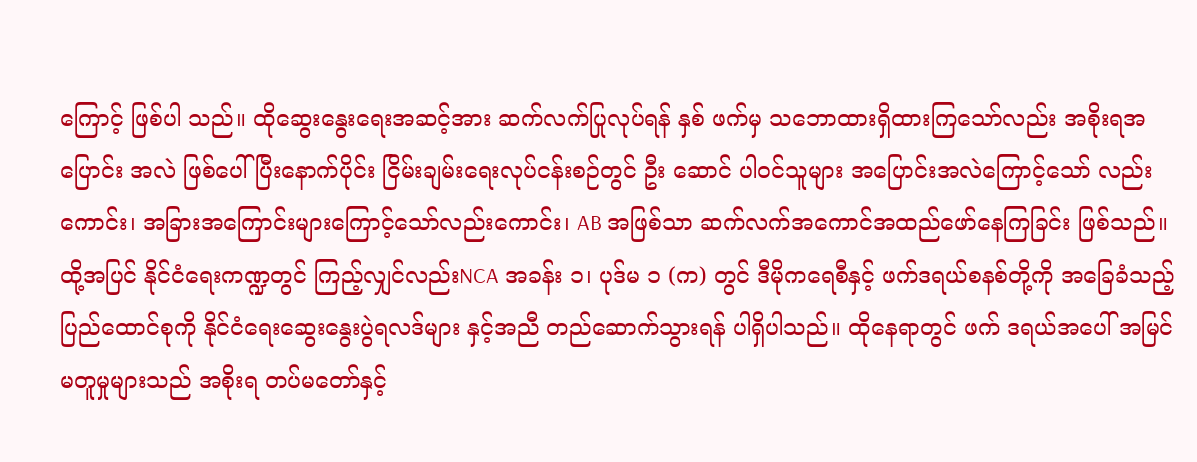ကြောင့် ဖြစ်ပါ သည်။ ထိုဆွေးနွေးရေးအဆင့်အား ဆက်လက်ပြုလုပ်ရန် နှစ် ဖက်မှ သဘောထားရှိထားကြသော်လည်း အစိုးရအပြောင်း အလဲ ဖြစ်ပေါ်ပြီးနောက်ပိုင်း ငြိမ်းချမ်းရေးလုပ်ငန်းစဉ်တွင် ဦး ဆောင် ပါဝင်သူများ အပြောင်းအလဲကြောင့်သော် လည်း ကောင်း၊ အခြားအကြောင်းများကြောင့်သော်လည်းကောင်း၊ AB အဖြစ်သာ ဆက်လက်အကောင်အထည်ဖော်နေကြခြင်း ဖြစ်သည်။
ထို့အပြင် နိုင်ငံရေးကဏ္ဍတွင် ကြည့်လျှင်လည်းNCA အခန်း ၁၊ ပုဒ်မ ၁ (က) တွင် ဒီမိုကရေစီနှင့် ဖက်ဒရယ်စနစ်တို့ကို အခြေခံသည့် ပြည်ထောင်စုကို နိုင်ငံရေးဆွေးနွေးပွဲရလဒ်များ နှင့်အညီ တည်ဆောက်သွားရန် ပါရှိပါသည်။ ထိုနေရာတွင် ဖက် ဒရယ်အပေါ် အမြင်မတူမှုများသည် အစိုးရ တပ်မတော်နှင့်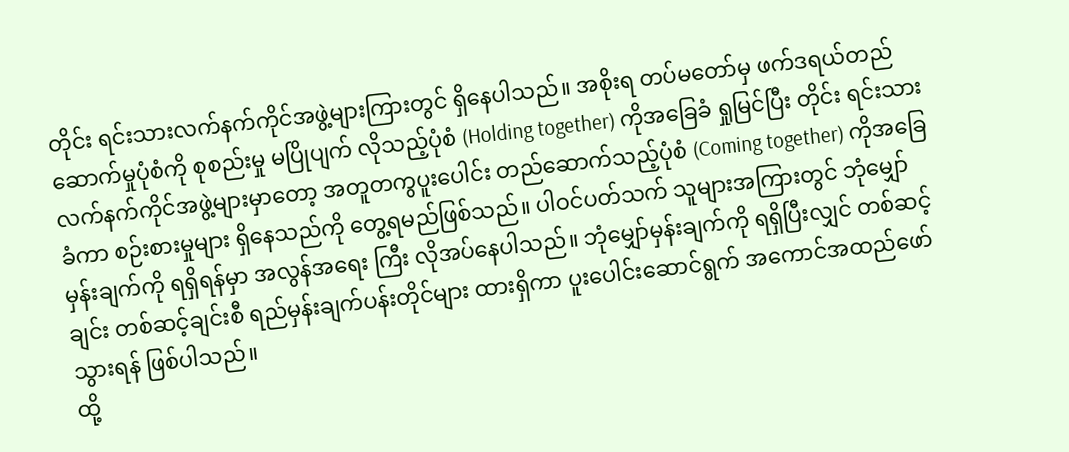တိုင်း ရင်းသားလက်နက်ကိုင်အဖွဲ့များကြားတွင် ရှိနေပါသည်။ အစိုးရ တပ်မတော်မှ ဖက်ဒရယ်တည်ဆောက်မှုပုံစံကို စုစည်းမှု မပြိုပျက် လိုသည့်ပုံစံ (Holding together) ကိုအခြေခံ ရှုမြင်ပြီး တိုင်း ရင်းသားလက်နက်ကိုင်အဖွဲ့များမှာတော့ အတူတကွပူးပေါင်း တည်ဆောက်သည့်ပုံစံ (Coming together) ကိုအခြေခံကာ စဉ်းစားမှုများ ရှိနေသည်ကို တွေ့ရမည်ဖြစ်သည်။ ပါဝင်ပတ်သက် သူများအကြားတွင် ဘုံမျှော်မှန်းချက်ကို ရရှိရန်မှာ အလွန်အရေး ကြီး လိုအပ်နေပါသည်။ ဘုံမျှော်မှန်းချက်ကို ရရှိပြီးလျှင် တစ်ဆင့် ချင်း တစ်ဆင့်ချင်းစီ ရည်မှန်းချက်ပန်းတိုင်များ ထားရှိကာ ပူးပေါင်းဆောင်ရွက် အကောင်အထည်ဖော်သွားရန် ဖြစ်ပါသည်။
ထို့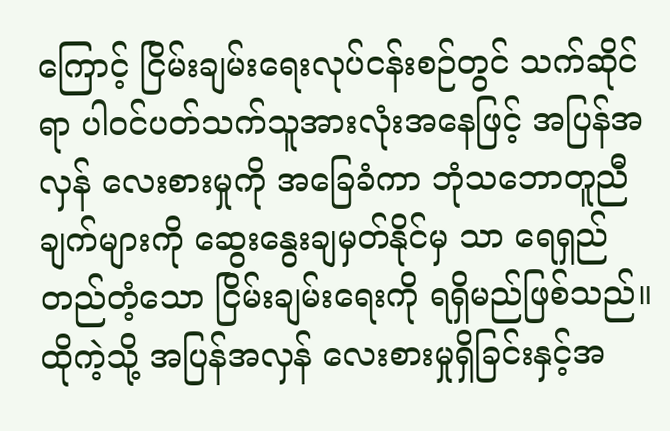ကြောင့် ငြိမ်းချမ်းရေးလုပ်ငန်းစဉ်တွင် သက်ဆိုင်ရာ ပါဝင်ပတ်သက်သူအားလုံးအနေဖြင့် အပြန်အလှန် လေးစားမှုကို အခြေခံကာ ဘုံသဘောတူညီချက်များကို ဆွေးနွေးချမှတ်နိုင်မှ သာ ရေရှည်တည်တံ့သော ငြိမ်းချမ်းရေးကို ရရှိမည်ဖြစ်သည်။ ထိုကဲ့သို့ အပြန်အလှန် လေးစားမှုရှိခြင်းနှင့်အ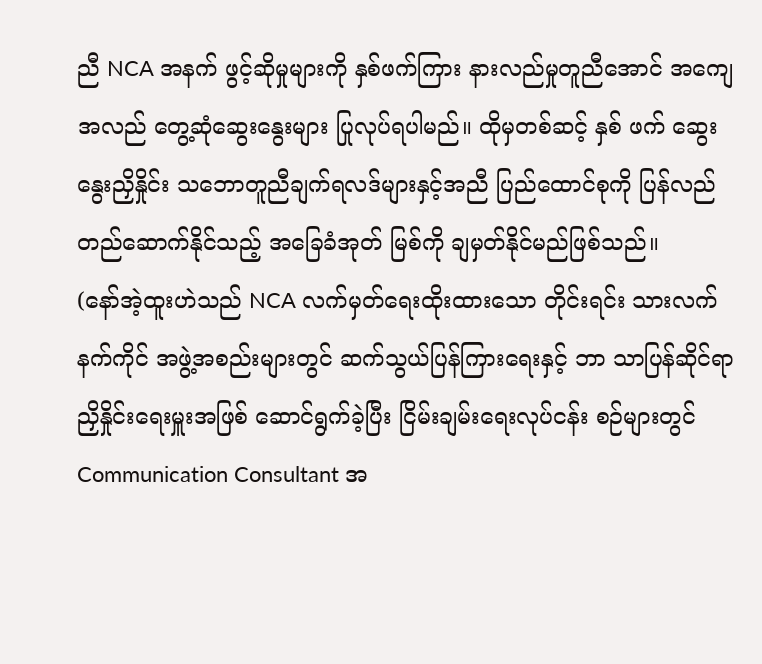ညီ NCA အနက် ဖွင့်ဆိုမှုများကို နှစ်ဖက်ကြား နားလည်မှုတူညီအောင် အကျေ အလည် တွေ့ဆုံဆွေးနွေးများ ပြုလုပ်ရပါမည်။ ထိုမှတစ်ဆင့် နှစ် ဖက် ဆွေးနွေးညှိနှိုင်း သဘောတူညီချက်ရလဒ်များနှင့်အညီ ပြည်ထောင်စုကို ပြန်လည်တည်ဆောက်နိုင်သည့် အခြေခံအုတ် မြစ်ကို ချမှတ်နိုင်မည်ဖြစ်သည်။
(နော်အဲ့ထူးဟဲသည် NCA လက်မှတ်ရေးထိုးထားသော တိုင်းရင်း သားလက်နက်ကိုင် အဖွဲ့အစည်းများတွင် ဆက်သွယ်ပြန်ကြားရေးနှင့် ဘာ သာပြန်ဆိုင်ရာ ညှိနှိုင်းရေးမှူးအဖြစ် ဆောင်ရွက်ခဲ့ပြီး ငြိမ်းချမ်းရေးလုပ်ငန်း စဉ်များတွင် Communication Consultant အ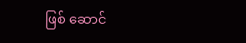ဖြစ် ဆောင်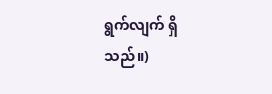ရွက်လျက် ရှိသည်။)